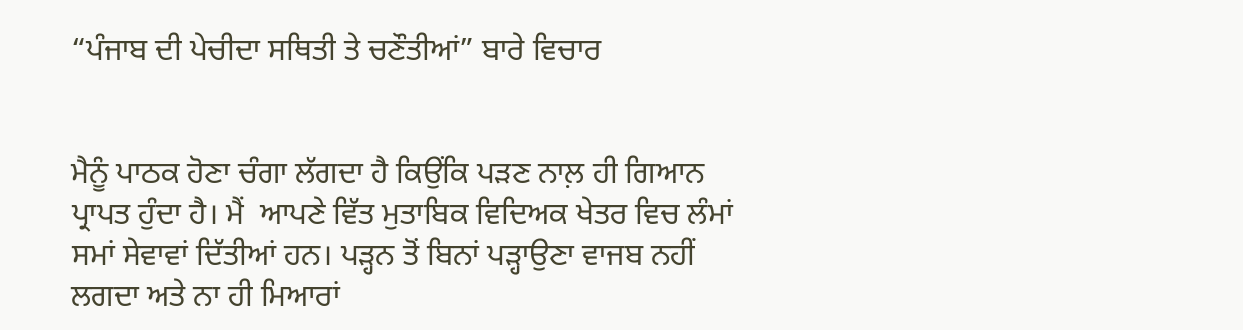“ਪੰਜਾਬ ਦੀ ਪੇਚੀਦਾ ਸਥਿਤੀ ਤੇ ਚਣੌਤੀਆਂ” ਬਾਰੇ ਵਿਚਾਰ


ਮੈਨੂੰ ਪਾਠਕ ਹੋਣਾ ਚੰਗਾ ਲੱਗਦਾ ਹੈ ਕਿਉਂਕਿ ਪੜਣ ਨਾਲ਼ ਹੀ ਗਿਆਨ ਪ੍ਰਾਪਤ ਹੁੰਦਾ ਹੈ। ਮੈਂ  ਆਪਣੇ ਵਿੱਤ ਮੁਤਾਬਿਕ ਵਿਦਿਅਕ ਖੇਤਰ ਵਿਚ ਲੰਮਾਂ ਸਮਾਂ ਸੇਵਾਵਾਂ ਦਿੱਤੀਆਂ ਹਨ। ਪੜ੍ਹਨ ਤੋਂ ਬਿਨਾਂ ਪੜ੍ਹਾਉਣਾ ਵਾਜਬ ਨਹੀਂ ਲਗਦਾ ਅਤੇ ਨਾ ਹੀ ਮਿਆਰਾਂ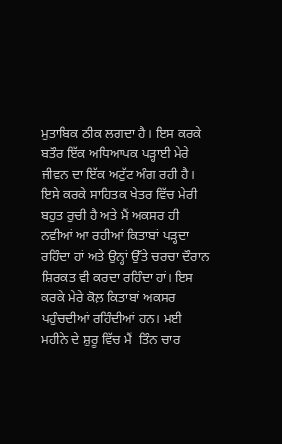ਮੁਤਾਬਿਕ ਠੀਕ ਲਗਦਾ ਹੈ। ਇਸ ਕਰਕੇ ਬਤੌਰ ਇੱਕ ਅਧਿਆਪਕ ਪੜ੍ਹਾਈ ਮੇਰੇ ਜੀਵਨ ਦਾ ਇੱਕ ਅਟੁੱਟ ਅੰਗ ਰਹੀ ਹੈ।  ਇਸੇ ਕਰਕੇ ਸਾਹਿਤਕ ਖੇਤਰ ਵਿੱਚ ਮੇਰੀ ਬਹੁਤ ਰੁਚੀ ਹੈ ਅਤੇ ਮੈਂ ਅਕਸਰ ਹੀ ਨਵੀਆਂ ਆ ਰਹੀਆਂ ਕਿਤਾਬਾਂ ਪੜ੍ਹਦਾ ਰਹਿੰਦਾ ਹਾਂ ਅਤੇ ਉਨ੍ਹਾਂ ਉੱਤੇ ਚਰਚਾ ਦੌਰਾਨ ਸ਼ਿਰਕਤ ਵੀ ਕਰਦਾ ਰਹਿੰਦਾ ਹਾਂ। ਇਸ ਕਰਕੇ ਮੇਰੇ ਕੋਲ਼ ਕਿਤਾਬਾਂ ਅਕਸਰ ਪਹੁੰਚਦੀਆਂ ਰਹਿੰਦੀਆਂ ਹਨ। ਮਈ ਮਹੀਨੇ ਦੇ ਸ਼ੁਰੂ ਵਿੱਚ ਮੈਂ  ਤਿੰਨ ਚਾਰ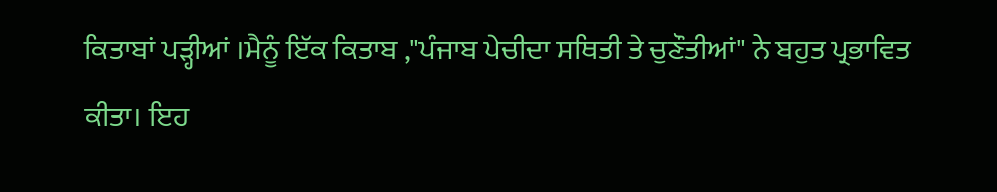ਕਿਤਾਬਾਂ ਪੜ੍ਹੀਆਂ ।ਮੈਨੂੰ ਇੱਕ ਕਿਤਾਬ ,"ਪੰਜਾਬ ਪੇਚੀਦਾ ਸਥਿਤੀ ਤੇ ਚੁਣੌਤੀਆਂ" ਨੇ ਬਹੁਤ ਪ੍ਰਭਾਵਿਤ ਕੀਤਾ। ਇਹ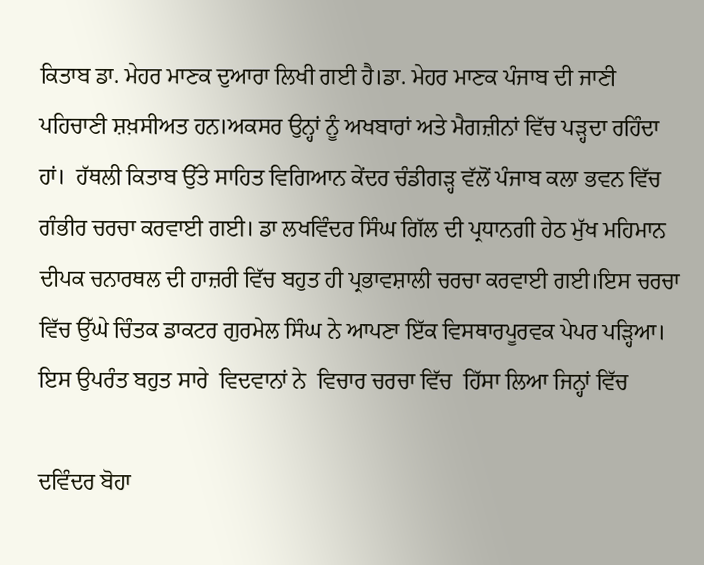ਕਿਤਾਬ ਡਾ. ਮੇਹਰ ਮਾਣਕ ਦੁਆਰਾ ਲਿਖੀ ਗਈ ਹੈ।ਡਾ. ਮੇਹਰ ਮਾਣਕ ਪੰਜਾਬ ਦੀ ਜਾਣੀ ਪਹਿਚਾਣੀ ਸ਼ਖ਼ਸੀਅਤ ਹਨ।ਅਕਸਰ ਉਨ੍ਹਾਂ ਨੂੰ ਅਖਬਾਰਾਂ ਅਤੇ ਮੈਗਜ਼ੀਨਾਂ ਵਿੱਚ ਪੜ੍ਹਦਾ ਰਹਿੰਦਾ ਹਾਂ।  ਹੱਥਲੀ ਕਿਤਾਬ ਉੱਤੇ ਸਾਹਿਤ ਵਿਗਿਆਨ ਕੇਂਦਰ ਚੰਡੀਗੜ੍ਹ ਵੱਲੋਂ ਪੰਜਾਬ ਕਲਾ ਭਵਨ ਵਿੱਚ ਗੰਭੀਰ ਚਰਚਾ ਕਰਵਾਈ ਗਈ। ਡਾ ਲਖਵਿੰਦਰ ਸਿੰਘ ਗਿੱਲ ਦੀ ਪ੍ਰਧਾਨਗੀ ਹੇਠ ਮੁੱਖ ਮਹਿਮਾਨ ਦੀਪਕ ਚਨਾਰਥਲ ਦੀ ਹਾਜ਼ਰੀ ਵਿੱਚ ਬਹੁਤ ਹੀ ਪ੍ਰਭਾਵਸ਼ਾਲੀ ਚਰਚਾ ਕਰਵਾਈ ਗਈ।ਇਸ ਚਰਚਾ ਵਿੱਚ ਉੱਘੇ ਚਿੰਤਕ ਡਾਕਟਰ ਗੁਰਮੇਲ ਸਿੰਘ ਨੇ ਆਪਣਾ ਇੱਕ ਵਿਸਥਾਰਪੂਰਵਕ ਪੇਪਰ ਪੜ੍ਹਿਆ। ਇਸ ਉਪਰੰਤ ਬਹੁਤ ਸਾਰੇ  ਵਿਦਵਾਨਾਂ ਨੇ  ਵਿਚਾਰ ਚਰਚਾ ਵਿੱਚ  ਹਿੱਸਾ ਲਿਆ ਜਿਨ੍ਹਾਂ ਵਿੱਚ

ਦਵਿੰਦਰ ਬੋਹਾ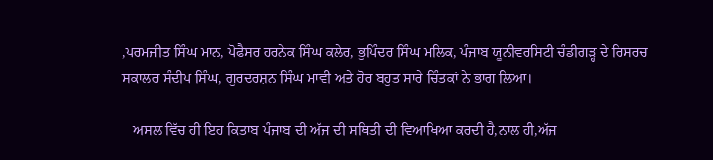,ਪਰਮਜੀਤ ਸਿੰਘ ਮਾਨ, ਪੋਫੈਸਰ ਹਰਨੇਕ ਸਿੰਘ ਕਲੇਰ, ਭੁਪਿੰਦਰ ਸਿੰਘ ਮਲਿਕ, ਪੰਜਾਬ ਯੂਨੀਵਰਸਿਟੀ ਚੰਡੀਗੜ੍ਹ ਦੇ ਰਿਸਰਚ ਸਕਾਲਰ ਸੰਦੀਪ ਸਿੰਘ, ਗੁਰਦਰਸ਼ਨ ਸਿੰਘ ਮਾਵੀ ਅਤੇ ਹੋਰ ਬਹੁਤ ਸਾਰੇ ਚਿੰਤਕਾਂ ਨੇ ਭਾਗ ਲਿਆ।

   ਅਸਲ ਵਿੱਚ ਹੀ ਇਹ ਕਿਤਾਬ ਪੰਜਾਬ ਦੀ ਅੱਜ ਦੀ ਸਥਿਤੀ ਦੀ ਵਿਆਖਿਆ ਕਰਦੀ ਹੈ,ਨਾਲ ਹੀ,ਅੱਜ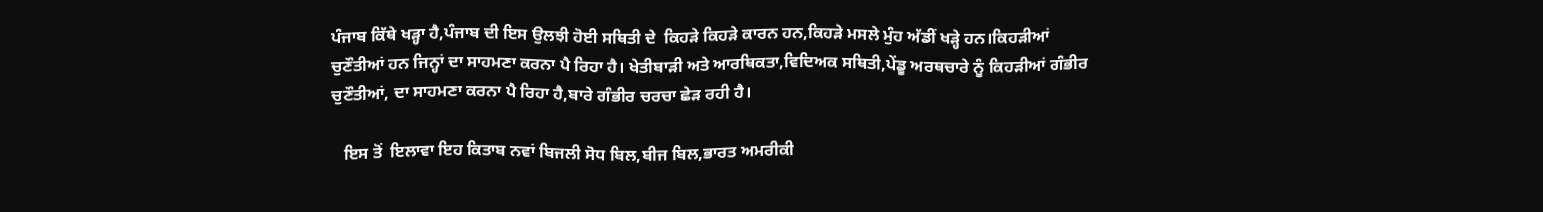ਪੰਜਾਬ ਕਿੱਥੇ ਖੜ੍ਹਾ ਹੈ,ਪੰਜਾਬ ਦੀ ਇਸ ਉਲਝੀ ਹੋਈ ਸਥਿਤੀ ਦੇ  ਕਿਹੜੇ ਕਿਹੜੇ ਕਾਰਨ ਹਨ,ਕਿਹੜੇ ਮਸਲੇ ਮੁੰਹ ਅੱਡੀਂ ਖੜ੍ਹੇ ਹਨ।ਕਿਹੜੀਆਂ ਚੁਣੌਤੀਆਂ ਹਨ ਜਿਨ੍ਹਾਂ ਦਾ ਸਾਹਮਣਾ ਕਰਨਾ ਪੈ ਰਿਹਾ ਹੈ। ਖੇਤੀਬਾੜੀ ਅਤੇ ਆਰਥਿਕਤਾ,ਵਿਦਿਅਕ ਸਥਿਤੀ,ਪੇਂਡੂ ਅਰਥਚਾਰੇ ਨੂੰ ਕਿਹੜੀਆਂ ਗੰਭੀਰ ਚੁਣੌਤੀਆਂ, ਦਾ ਸਾਹਮਣਾ ਕਰਨਾ ਪੈ ਰਿਹਾ ਹੈ,ਬਾਰੇ ਗੰਭੀਰ ਚਰਚਾ ਛੇੜ ਰਹੀ ਹੈ।

   ਇਸ ਤੋਂ  ਇਲਾਵਾ ਇਹ ਕਿਤਾਬ ਨਵਾਂ ਬਿਜਲੀ ਸੋਧ ਬਿਲ,ਬੀਜ ਬਿਲ,ਭਾਰਤ ਅਮਰੀਕੀ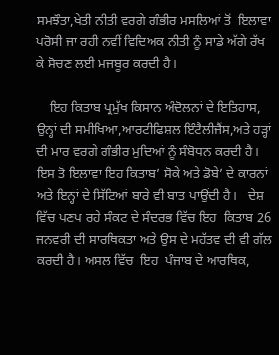ਸਮਝੌਤਾ,ਖੇਤੀ ਨੀਤੀ ਵਰਗੇ ਗੰਭੀਰ ਮਸਲਿਆਂ ਤੋਂ  ਇਲਾਵਾ  ਪਰੋਸੀ ਜਾ ਰਹੀ ਨਵੀਂ ਵਿਦਿਅਕ ਨੀਤੀ ਨੂੰ ਸਾਡੇ ਅੱਗੇ ਰੱਖ ਕੇ ਸੋਚਣ ਲਈ ਮਜਬੂਰ ਕਰਦੀ ਹੈ।

    ਇਹ ਕਿਤਾਬ ਪ੍ਰਮੁੱਖ ਕਿਸਾਨ ਅੰਦੋਲਨਾਂ ਦੇ ਇਤਿਹਾਸ, ਉਨ੍ਹਾਂ ਦੀ ਸਮੀਖਿਆ,ਆਰਟੀਫਿਸ਼ਲ ਇੰਟੈਲੀਜੈਂਸ,ਅਤੇ ਹੜ੍ਹਾਂ ਦੀ ਮਾਰ ਵਰਗੇ ਗੰਭੀਰ ਮੁਦਿਆਂ ਨੂੰ ਸੰਬੋਧਨ ਕਰਦੀ ਹੈ।  ਇਸ ਤੋ ਇਲਾਵਾ ਇਹ ਕਿਤਾਬ’ ਸੋਕੇ ਅਤੇ ਡੋਬੇ’ ਦੇ ਕਾਰਨਾਂ ਅਤੇ ਇਨ੍ਹਾਂ ਦੇ ਸਿੱਟਿਆਂ ਬਾਰੇ ਵੀ ਬਾਤ ਪਾਉਂਦੀ ਹੈ।   ਦੇਸ਼ ਵਿੱਚ ਪਣਪ ਰਹੇ ਸੰਕਟ ਦੇ ਸੰਦਰਭ ਵਿੱਚ ਇਹ  ਕਿਤਾਬ 26 ਜਨਵਰੀ ਦੀ ਸਾਰਥਿਕਤਾ ਅਤੇ ਉਸ ਦੇ ਮਹੱਤਵ ਦੀ ਵੀ ਗੱਲ ਕਰਦੀ ਹੈ। ਅਸਲ ਵਿੱਚ  ਇਹ  ਪੰਜਾਬ ਦੇ ਆਰਥਿਕ,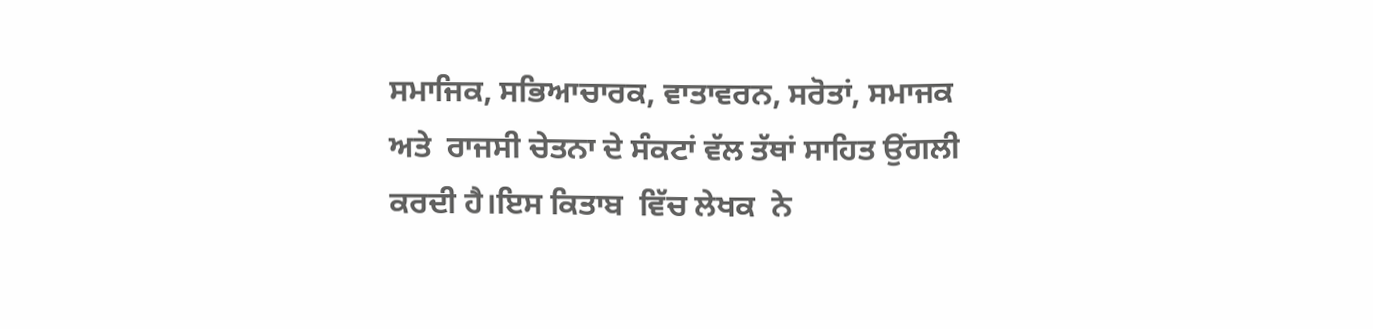ਸਮਾਜਿਕ, ਸਭਿਆਚਾਰਕ, ਵਾਤਾਵਰਨ, ਸਰੋਤਾਂ, ਸਮਾਜਕ ਅਤੇ  ਰਾਜਸੀ ਚੇਤਨਾ ਦੇ ਸੰਕਟਾਂ ਵੱਲ ਤੱਥਾਂ ਸਾਹਿਤ ਉਂਗਲੀ ਕਰਦੀ ਹੈ।ਇਸ ਕਿਤਾਬ  ਵਿੱਚ ਲੇਖਕ  ਨੇ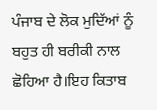ਪੰਜਾਬ ਦੇ ਲੋਕ ਮੁਦਿੱਆਂ ਨੂੰ ਬਹੁਤ ਹੀ ਬਰੀਕੀ ਨਾਲ ਛੋਹਿਆ ਹੈ।ਇਹ ਕਿਤਾਬ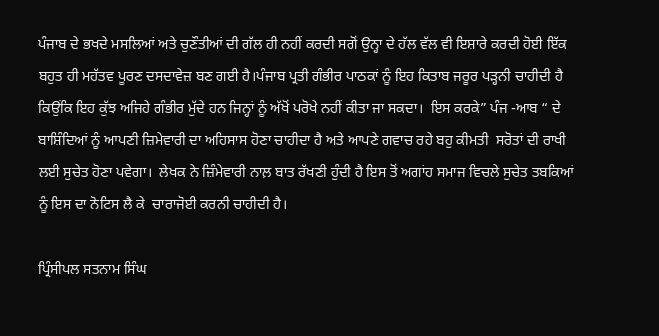ਪੰਜਾਬ ਦੇ ਭਖਦੇ ਮਸਲਿਆਂ ਅਤੇ ਚੁਣੌਤੀਆਂ ਦੀ ਗੱਲ ਹੀ ਨਹੀਂ ਕਰਦੀ ਸਗੋਂ ਉਨ੍ਹਾ ਦੇ ਹੱਲ ਵੱਲ ਵੀ ਇਸ਼ਾਰੇ ਕਰਦੀ ਹੋਈ ਇੱਕ ਬਹੁਤ ਹੀ ਮਹੱਤਵ ਪੂਰਣ ਦਸਦਾਵੇਜ਼ ਬਣ ਗਈ ਹੈ।ਪੰਜਾਬ ਪ੍ਰਤੀ ਗੰਭੀਰ ਪਾਠਕਾਂ ਨੂੰ ਇਹ ਕਿਤਾਬ ਜਰੂਰ ਪੜ੍ਹਨੀ ਚਾਹੀਦੀ ਹੈ ਕਿਉਂਕਿ ਇਹ ਕੁੱਝ ਅਜਿਹੇ ਗੰਭੀਰ ਮੁੱਦੇ ਹਨ ਜਿਨ੍ਹਾਂ ਨੂੰ ਅੱਖੋਂ ਪਰੋਖੇ ਨਹੀਂ ਕੀਤਾ ਜਾ ਸਕਦਾ।  ਇਸ ਕਰਕੇ” ਪੰਜ -ਆਬ “ ਦੇ ਬਾਸ਼ਿੰਦਿਆਂ ਨੂੰ ਆਪਣੀ ਜ਼ਿਮੇਵਾਰੀ ਦਾ ਅਹਿਸਾਸ ਹੋਣਾ ਚਾਹੀਦਾ ਹੈ ਅਤੇ ਆਪਣੇ ਗਵਾਚ ਰਹੇ ਬਹੁ ਕੀਮਤੀ  ਸਰੋਤਾਂ ਦੀ ਰਾਖੀ ਲਈ ਸੁਚੇਤ ਹੋਣਾ ਪਵੇਗਾ।  ਲੇਖਕ ਨੇ ਜ਼ਿੰਮੇਵਾਰੀ ਨਾਲ਼ ਬਾਤ ਰੱਖਣੀ ਹੁੰਦੀ ਹੈ ਇਸ ਤੋਂ ਅਗਾਂਹ ਸਮਾਜ ਵਿਚਲੇ ਸੁਚੇਤ ਤਬਕਿਆਂ ਨੂੰ ਇਸ ਦਾ ਨੋਟਿਸ ਲੈ ਕੇ  ਚਾਰਾਜੋਈ ਕਰਨੀ ਚਾਹੀਦੀ ਹੈ।

ਪ੍ਰਿੰਸੀਪਲ ਸਤਨਾਮ ਸਿੰਘ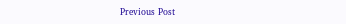Previous Post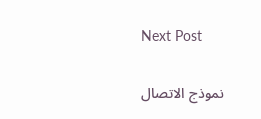Next Post

نموذج الاتصال